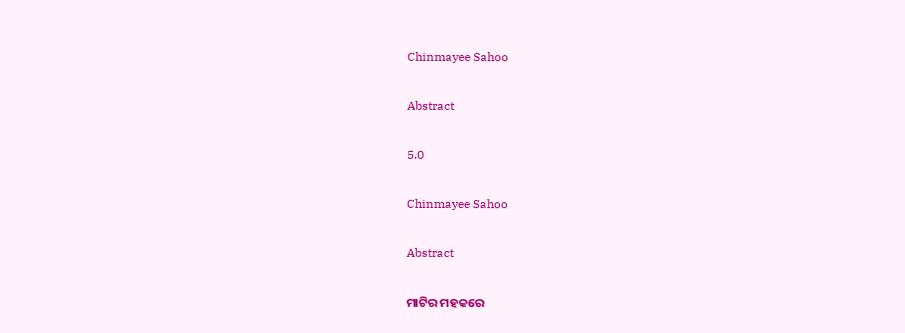Chinmayee Sahoo

Abstract

5.0

Chinmayee Sahoo

Abstract

ମାଟିର ମହକରେ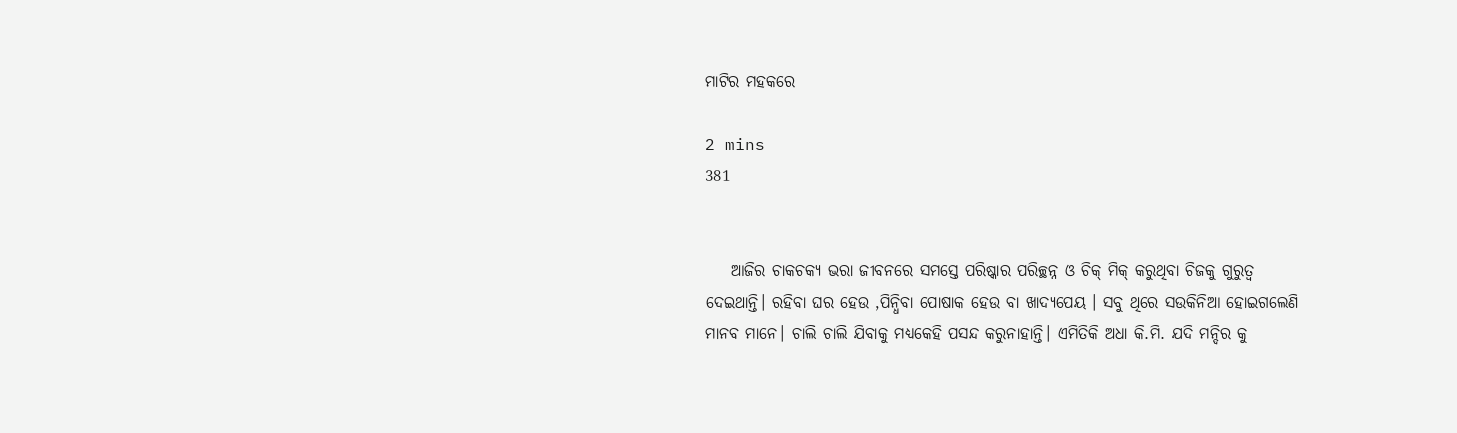ମାଟିର ମହକରେ

2 mins
381


    ଆଜିର ଚାକଚକ୍ୟ ଭରା ଜୀବନରେ ସମସ୍ତେ ପରିଷ୍କାର ପରିଚ୍ଛନ୍ନ ଓ ଚିକ୍ ମିକ୍ କରୁଥିବା ଚିଜକୁ ଗୁରୁତ୍ୱ ଦେଇଥାନ୍ତି। ରହିବା ଘର ହେଉ ,ପିନ୍ଧିବା ପୋଷାକ ହେଉ ବା ଖାଦ୍ୟପେୟ । ସବୁ ଥିରେ ସଉକିନିଆ ହୋଇଗଲେଣି ମାନବ ମାନେ। ଚାଲି ଚାଲି ଯିବାକୁ ମଧ୍ୟକେହି ପସନ୍ଦ କରୁନାହାନ୍ତି। ଏମିତିକି ଅଧା କି.ମି. ଯଦି ମନ୍ଦିର କୁ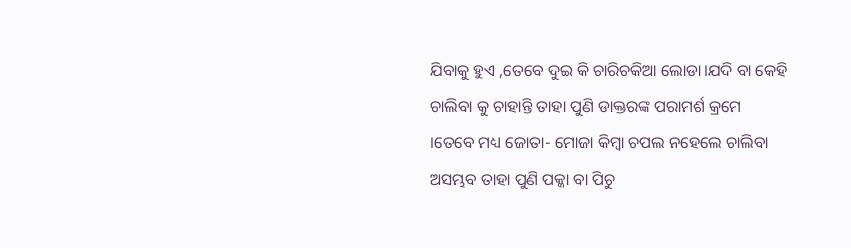ଯିବାକୁ ହୁଏ ,ତେବେ ଦୁଇ କି ଚାରିଚକିଆ ଲୋଡା।ଯଦି ବା କେହି ଚାଲିବା କୁ ଚାହାନ୍ତି ତାହା ପୁଣି ଡାକ୍ତରଙ୍କ ପରାମର୍ଶ କ୍ରମେ ।ତେବେ ମଧ୍ୟ ଜୋତା- ମୋଜା କିମ୍ବା ଚପଲ ନହେଲେ ଚାଲିବା ଅସମ୍ଭବ ତାହା ପୁଣି ପକ୍କା ବା ପିଚୁ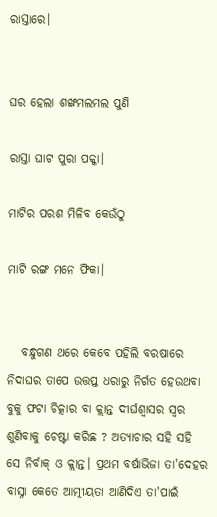ରାସ୍ତାରେ।


ଘର ହେଲା ଶଙ୍ଖମଲମଲ ପୁଣି

ରାସ୍ତା ଘାଟ ପୁରା ପକ୍କା।

ମାଟିର ପରଶ ମିଳିବ କେଉଁଠୁ

ମାଟି ରଙ୍ଗ ମନେ ଫିକା।


   ବନ୍ଧୁଗଣ ଥରେ କେବେ ପହିଲି ବରଷାରେ ନିଦାଘର ତାପେ ଉତ୍ତପ୍ତ ଧରାରୁ ନିର୍ଗତ ହେଉଥବା ବୁକୁ ଫଟା ଚିତ୍କାର ବା କ୍ଲାନ୍ତ ଦୀର୍ଘଶ୍ୱାସର ସ୍ୱର ଶୁଣିବାକୁ ଚେଷ୍ଟା କରିଛ ? ଅତ୍ୟାଚାର ସହି ସହି ସେ ନିର୍ବାକ୍ ଓ କ୍ଲାନ୍ତ। ପ୍ରଥମ ବର୍ଷାଭିଜା ତା'ଦେହର ବାସ୍ନା କେତେ ଆତ୍ମୀୟତା ଆଣିଦିଏ ତା'ପାଇଁ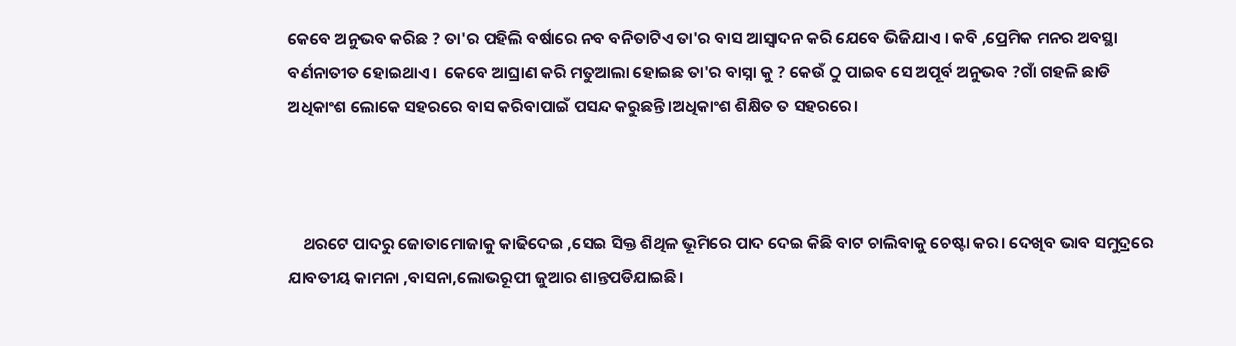କେବେ ଅନୁଭବ କରିଛ ? ତା'ର ପହିଲି ବର୍ଷାରେ ନବ ବନିତାଟିଏ ତା'ର ବାସ ଆସ୍ୱାଦନ କରି ଯେବେ ଭିଜିଯାଏ । କବି ,ପ୍ରେମିକ ମନର ଅବସ୍ଥା ବର୍ଣନାତୀତ ହୋଇଥାଏ।  କେବେ ଆଘ୍ରାଣ କରି ମତୁଆଲା ହୋଇଛ ତା'ର ବାସ୍ନା କୁ ? କେଉଁ ଠୁ ପାଇବ ସେ ଅପୂର୍ବ ଅନୁଭବ ?ଗାଁ ଗହଳି ଛାଡି ଅଧିକାଂଶ ଲୋକେ ସହରରେ ବାସ କରିବାପାଇଁ ପସନ୍ଦ କରୁଛନ୍ତି।ଅଧିକାଂଶ ଶିକ୍ଷିତ ତ ସହରରେ।



    ଥରଟେ ପାଦରୁ ଜୋତାମୋଜାକୁ କାଢିଦେଇ ,ସେଇ ସିକ୍ତ ଶିଥିଳ ଭୂମିରେ ପାଦ ଦେଇ କିଛି ବାଟ ଚାଲିବାକୁ ଚେଷ୍ଟା କର। ଦେଖିବ ଭାବ ସମୁଦ୍ରରେ ଯାବତୀୟ କାମନା ,ବାସନା,ଲୋଭରୂପୀ ଜୁଆର ଶାନ୍ତପଡିଯାଇଛି।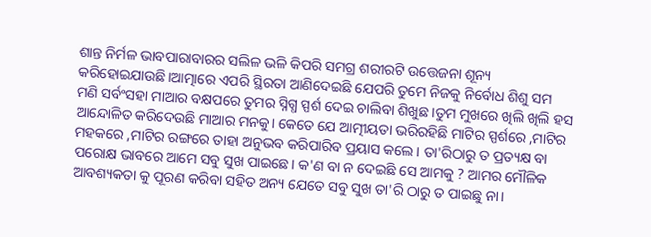ଶାନ୍ତ ନିର୍ମଳ ଭାବପାରାବାରର ସଲିଳ ଭଳି କିପରି ସମଗ୍ର ଶରୀରଟି ଉତ୍ତେଜନା ଶୂନ୍ୟ କରିହୋଇଯାଉଛି।ଆତ୍ମାରେ ଏପରି ସ୍ଥିରତା ଆଣିଦେଇଛି ଯେପରି ତୁମେ ନିଜକୁ ନିର୍ବୋଧ ଶିଶୁ ସମ ମଣି ସର୍ବଂସହା ମାଆର ବକ୍ଷପରେ ତୁମର ସ୍ନିଗ୍ଧ ସ୍ପର୍ଶ ଦେଇ ଚାଲିବା ଶିଖୁଛ ।ତୁମ ମୁଖରେ ଖିଲି ଖିଲି ହସ ଆନ୍ଦୋଳିତ କରିଦେଉଛି ମାଆର ମନକୁ। କେତେ ଯେ ଆତ୍ମୀୟତା ଭରିରହିଛି ମାଟିର ସ୍ପର୍ଶରେ ,ମାଟିର ମହକରେ ,ମାଟିର ରଙ୍ଗରେ ତାହା ଅନୁଭବ କରିପାରିବ ପ୍ରୟାସ କଲେ। ତା'ରିଠାରୁ ତ ପ୍ରତ୍ୟକ୍ଷ ବା ପରୋକ୍ଷ ଭାବରେ ଆମେ ସବୁ ସୁଖ ପାଇଛେ। କ'ଣ ବା ନ ଦେଇଛି ସେ ଆମକୁ ? ଆମର ମୌଳିକ ଆବଶ୍ୟକତା କୁ ପୂରଣ କରିବା ସହିତ ଅନ୍ୟ ଯେତେ ସବୁ ସୁଖ ତା'ରି ଠାରୁ ତ ପାଇଛୁ ନା।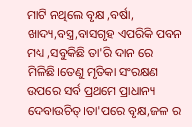ମାଟି ନଥିଲେ ବୃକ୍ଷ ,ବର୍ଷା, ଖାଦ୍ୟ,ବସ୍ତ୍ର,ବାସଗୃହ ଏପରିକି ପବନ ମଧ୍ୟ ,ସବୁକିଛି ତା'ରି ଦାନ ରେ ମିଳିଛି।ତେଣୁ ମୃତିକା ସଂରକ୍ଷଣ ଉପରେ ସର୍ବ ପ୍ରଥମେ ପ୍ରାଧାନ୍ୟ ଦେବାଉଚିତ୍।ତା'ପରେ ବୃକ୍ଷ,ଜଳ ର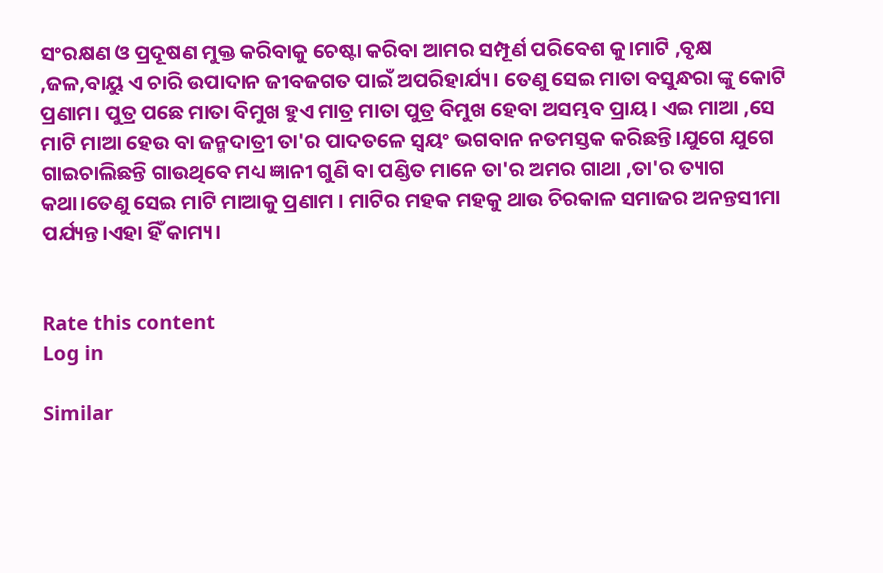ସଂରକ୍ଷଣ ଓ ପ୍ରଦୂଷଣ ମୁକ୍ତ କରିବାକୁ ଚେଷ୍ଟା କରିବା ଆମର ସମ୍ପୂର୍ଣ ପରିବେଶ କୁ।ମାଟି ,ବୃକ୍ଷ ,ଜଳ,ବାୟୁ ଏ ଚାରି ଉପାଦାନ ଜୀବଜଗତ ପାଇଁ ଅପରିହାର୍ଯ୍ୟ। ତେଣୁ ସେଇ ମାତା ବସୁନ୍ଧରା ଙ୍କୁ କୋଟି ପ୍ରଣାମ। ପୁତ୍ର ପଛେ ମାତା ବିମୁଖ ହୁଏ ମାତ୍ର ମାତା ପୁତ୍ର ବିମୁଖ ହେବା ଅସମ୍ଭବ ପ୍ରାୟ। ଏଇ ମାଆ ,ସେ ମାଟି ମାଆ ହେଉ ବା ଜନ୍ମଦାତ୍ରୀ ତା'ର ପାଦତଳେ ସ୍ୱୟଂ ଭଗବାନ ନତମସ୍ତକ କରିଛନ୍ତି।ଯୁଗେ ଯୁଗେ ଗାଇଚାଲିଛନ୍ତି ଗାଉଥିବେ ମଧ୍ୟ ଜ୍ଞାନୀ ଗୁଣି ବା ପଣ୍ଡିତ ମାନେ ତା'ର ଅମର ଗାଥା ,ତା'ର ତ୍ୟାଗ କଥା।ତେଣୁ ସେଇ ମାଟି ମାଆକୁ ପ୍ରଣାମ । ମାଟିର ମହକ ମହକୁ ଥାଉ ଚିରକାଳ ସମାଜର ଅନନ୍ତସୀମା ପର୍ଯ୍ୟନ୍ତ।ଏହା ହିଁ କାମ୍ୟ।


Rate this content
Log in

Similar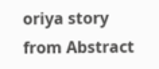oriya story from Abstract